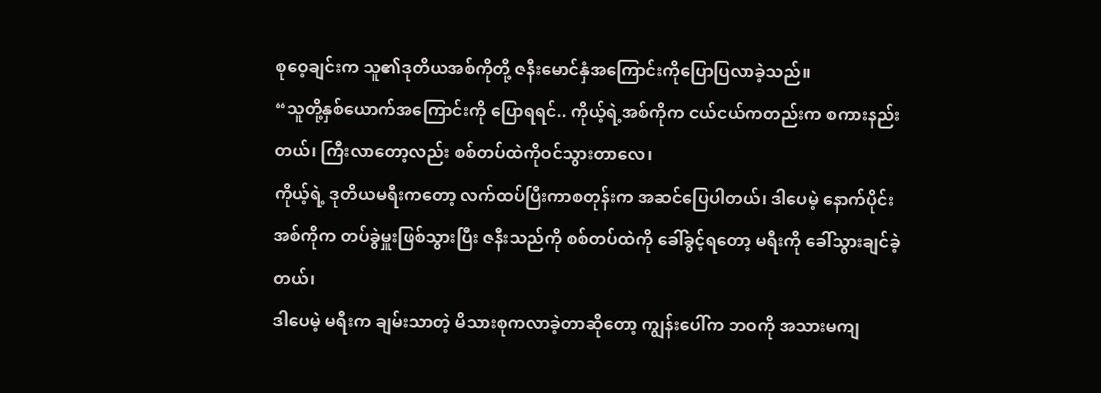စုဝေ့ချင်းက သူ၏ဒုတိယအစ်ကိုတို့ ဇနီးမောင်နှံအကြောင်းကိုပြောပြလာခဲ့သည်။
“သူတို့နှစ်ယောက်အကြောင်းကို ပြောရရင်.. ကိုယ့်ရဲ့အစ်ကိုက ငယ်ငယ်ကတည်းက စကားနည်းတယ်၊ ကြီးလာတော့လည်း စစ်တပ်ထဲကိုဝင်သွားတာလေ၊
ကိုယ့်ရဲ့ ဒုတိယမရီးကတော့ လက်ထပ်ပြီးကာစတုန်းက အဆင်ပြေပါတယ်၊ ဒါပေမဲ့ နောက်ပိုင်း အစ်ကိုက တပ်ခွဲမှူးဖြစ်သွားပြီး ဇနီးသည်ကို စစ်တပ်ထဲကို ခေါ်ခွင့်ရတော့ မရီးကို ခေါ်သွားချင်ခဲ့တယ်၊
ဒါပေမဲ့ မရီးက ချမ်းသာတဲ့ မိသားစုကလာခဲ့တာဆိုတော့ ကျွန်းပေါ်က ဘဝကို အသားမကျ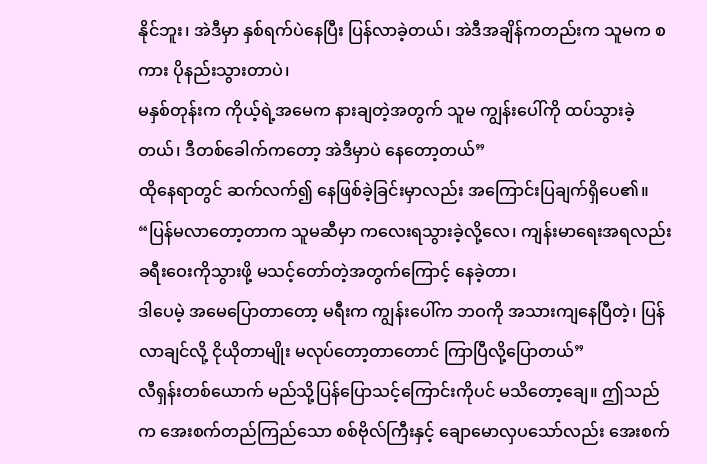နိုင်ဘူး၊ အဲဒီမှာ နှစ်ရက်ပဲနေပြီး ပြန်လာခဲ့တယ်၊ အဲဒီအချိန်ကတည်းက သူမက စကား ပိုနည်းသွားတာပဲ၊
မနှစ်တုန်းက ကိုယ့်ရဲ့အမေက နားချတဲ့အတွက် သူမ ကျွန်းပေါ်ကို ထပ်သွားခဲ့တယ်၊ ဒီတစ်ခေါက်ကတော့ အဲဒီမှာပဲ နေတော့တယ်”
ထိုနေရာတွင် ဆက်လက်၍ နေဖြစ်ခဲ့ခြင်းမှာလည်း အကြောင်းပြချက်ရှိပေ၏။
“ပြန်မလာတော့တာက သူမဆီမှာ ကလေးရသွားခဲ့လို့လေ၊ ကျန်းမာရေးအရလည်း ခရီးဝေးကိုသွားဖို့ မသင့်တော်တဲ့အတွက်ကြောင့် နေခဲ့တာ၊
ဒါပေမဲ့ အမေပြောတာတော့ မရီးက ကျွန်းပေါ်က ဘဝကို အသားကျနေပြီတဲ့၊ ပြန်လာချင်လို့ ငိုယိုတာမျိုး မလုပ်တော့တာတောင် ကြာပြီလို့ပြောတယ်”
လီရှန်းတစ်ယောက် မည်သို့ပြန်ပြောသင့်ကြောင်းကိုပင် မသိတော့ချေ။ ဤသည်က အေးစက်တည်ကြည်သော စစ်ဗိုလ်ကြီးနှင့် ချောမောလှပသော်လည်း အေးစက်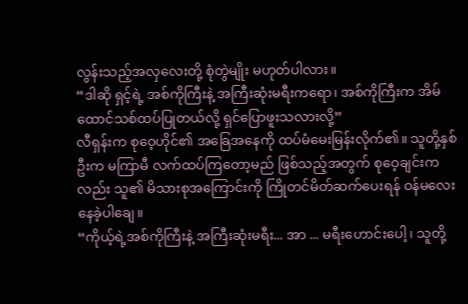လွန်းသည့်အလှလေးတို့ စုံတွဲမျိုး မဟုတ်ပါလား။
“ဒါဆို ရှင့်ရဲ့ အစ်ကိုကြီးနဲ့ အကြီးဆုံးမရီးကရော၊ အစ်ကိုကြီးက အိမ်ထောင်သစ်ထပ်ပြုတယ်လို့ ရှင်ပြောဖူးသလားလို့”
လီရှန်းက စုဝေ့ဟိုင်၏ အခြေအနေကို ထပ်မံမေးမြန်းလိုက်၏။ သူတို့နှစ်ဦးက မကြာမီ လက်ထပ်ကြတော့မည် ဖြစ်သည့်အတွက် စုဝေ့ချင်းကလည်း သူ၏ မိသားစုအကြောင်းကို ကြိုတင်မိတ်ဆက်ပေးရန် ဝန်မလေးနေခဲ့ပါချေ။
“ကိုယ့်ရဲ့အစ်ကိုကြီးနဲ့ အကြီးဆုံးမရီး... အာ ... မရီးဟောင်းပေါ့၊ သူတို့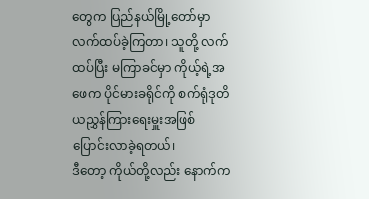တွေက ပြည်နယ်မြို့တော်မှာ လက်ထပ်ခဲ့ကြတာ၊ သူတို့ လက်ထပ်ပြီး မကြာခင်မှာ ကိုယ့်ရဲ့အဖေက ပိုင်မားခရိုင်ကို စက်ရုံဒုတိယညွှန်ကြားရေးမှူးအဖြစ် ပြောင်းလာခဲ့ရတယ်၊
ဒီတော့ ကိုယ်တို့လည်း နောက်က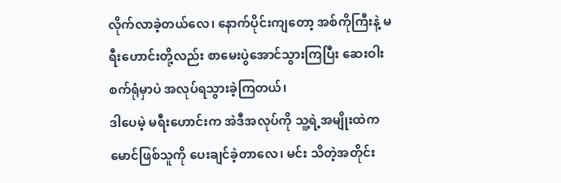လိုက်လာခဲ့တယ်လေ၊ နောက်ပိုင်းကျတော့ အစ်ကိုကြီးနဲ့ မရီးဟောင်းတို့လည်း စာမေးပွဲအောင်သွားကြပြီး ဆေးဝါးစက်ရုံမှာပဲ အလုပ်ရသွားခဲ့ကြတယ်၊
ဒါပေမဲ့ မရီးဟောင်းက အဲဒီအလုပ်ကို သူ့ရဲ့အမျိုးထဲက မောင်ဖြစ်သူကို ပေးချင်ခဲ့တာလေ၊ မင်း သိတဲ့အတိုင်း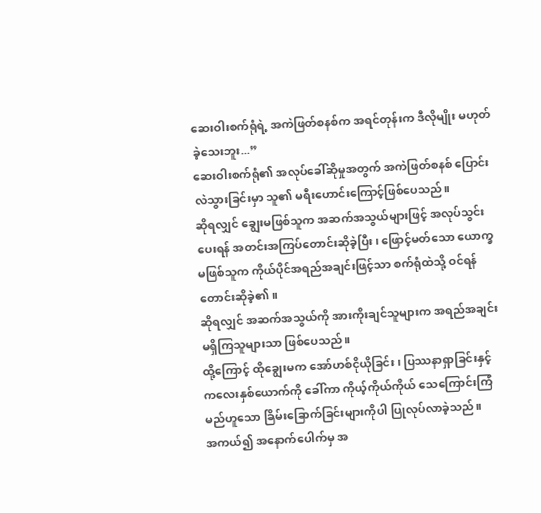ဆေးဝါးစက်ရုံရဲ့ အကဲဖြတ်စနစ်က အရင်တုန်းက ဒီလိုမျိုး မဟုတ်ခဲ့သေးဘူး...”
ဆေးဝါးစက်ရုံ၏ အလုပ်ခေါ်ဆိုမှုအတွက် အကဲဖြတ်စနစ် ပြောင်းလဲသွားခြင်းမှာ သူ၏ မရီးဟောင်းကြောင့်ဖြစ်ပေသည်။
ဆိုရလျှင် ချွေးမဖြစ်သူက အဆက်အသွယ်များဖြင့် အလုပ်သွင်းပေးရန် အတင်းအကြပ်တောင်းဆိုခဲ့ပြီး၊ ဖြောင့်မတ်သော ယောက္ခမဖြစ်သူက ကိုယ်ပိုင်အရည်အချင်းဖြင့်သာ စက်ရုံထဲသို့ ဝင်ရန် တောင်းဆိုခဲ့၏။
ဆိုရလျှင် အဆက်အသွယ်ကို အားကိုးချင်သူများက အရည်အချင်း မရှိကြသူများသာ ဖြစ်ပေသည်။
ထို့ကြောင့် ထိုချွေးမက အော်ဟစ်ငိုယိုခြင်း၊ ပြဿနာရှာခြင်းနှင့် ကလေးနှစ်ယောက်ကို ခေါ်ကာ ကိုယ့်ကိုယ်ကိုယ် သေကြောင်းကြံမည်ဟူသော ခြိမ်းခြောက်ခြင်းများကိုပါ ပြုလုပ်လာခဲ့သည်။
အကယ်၍ အနောက်ပေါက်မှ အ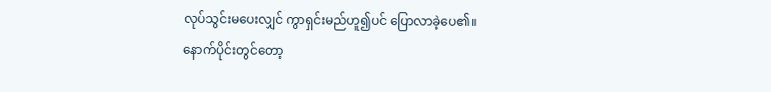လုပ်သွင်းမပေးလျှင် ကွာရှင်းမည်ဟူ၍ပင် ပြောလာခဲ့ပေ၏။
နောက်ပိုင်းတွင်တော့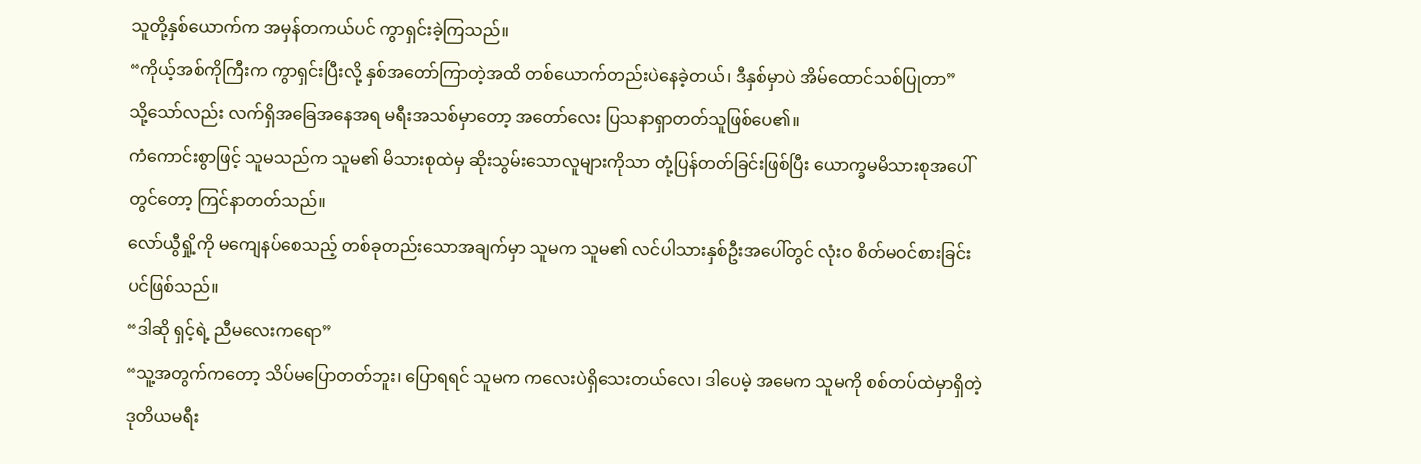သူတို့နှစ်ယောက်က အမှန်တကယ်ပင် ကွာရှင်းခဲ့ကြသည်။
“ကိုယ့်အစ်ကိုကြီးက ကွာရှင်းပြီးလို့ နှစ်အတော်ကြာတဲ့အထိ တစ်ယောက်တည်းပဲနေခဲ့တယ်၊ ဒီနှစ်မှာပဲ အိမ်ထောင်သစ်ပြုတာ”
သို့သော်လည်း လက်ရှိအခြေအနေအရ မရီးအသစ်မှာတော့ အတော်လေး ပြသနာရှာတတ်သူဖြစ်ပေ၏။
ကံကောင်းစွာဖြင့် သူမသည်က သူမ၏ မိသားစုထဲမှ ဆိုးသွမ်းသောလူများကိုသာ တုံ့ပြန်တတ်ခြင်းဖြစ်ပြီး ယောက္ခမမိသားစုအပေါ်တွင်တော့ ကြင်နာတတ်သည်။
လော်ယွီရှို့ကို မကျေနပ်စေသည့် တစ်ခုတည်းသောအချက်မှာ သူမက သူမ၏ လင်ပါသားနှစ်ဦးအပေါ်တွင် လုံးဝ စိတ်မဝင်စားခြင်းပင်ဖြစ်သည်။
“ဒါဆို ရှင့်ရဲ့ ညီမလေးကရော”
“သူ့အတွက်ကတော့ သိပ်မပြောတတ်ဘူး၊ ပြောရရင် သူမက ကလေးပဲရှိသေးတယ်လေ၊ ဒါပေမဲ့ အမေက သူမကို စစ်တပ်ထဲမှာရှိတဲ့ ဒုတိယမရီး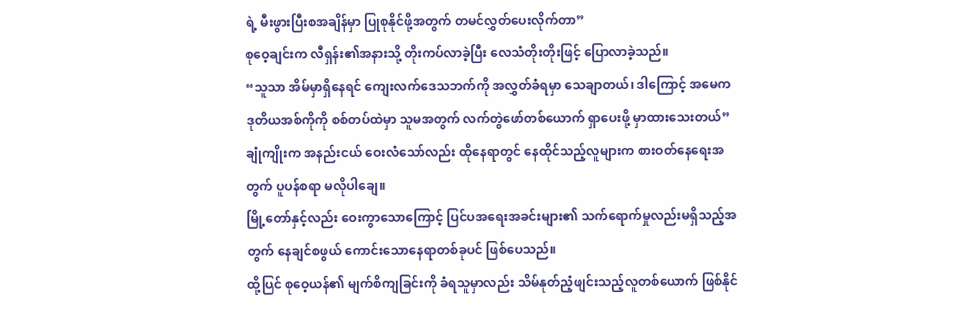ရဲ့ မီးဖွားပြီးစအချိန်မှာ ပြုစုနိုင်ဖို့အတွက် တမင်လွှတ်ပေးလိုက်တာ”
စုဝေ့ချင်းက လီရှန်း၏အနားသို့ တိုးကပ်လာခဲ့ပြီး လေသံတိုးတိုးဖြင့် ပြောလာခဲ့သည်။
“သူသာ အိမ်မှာရှိနေရင် ကျေးလက်ဒေသဘက်ကို အလွှတ်ခံရမှာ သေချာတယ်၊ ဒါကြောင့် အမေက ဒုတိယအစ်ကိုကို စစ်တပ်ထဲမှာ သူမအတွက် လက်တွဲဖော်တစ်ယောက် ရှာပေးဖို့ မှာထားသေးတယ်”
ချုံကျိုးက အနည်းငယ် ဝေးလံသော်လည်း ထိုနေရာတွင် နေထိုင်သည့်လူများက စားဝတ်နေရေးအတွက် ပူပန်စရာ မလိုပါချေ။
မြို့တော်နှင့်လည်း ဝေးကွာသောကြောင့် ပြင်ပအရေးအခင်းများ၏ သက်ရောက်မှုလည်းမရှိသည့်အတွက် နေချင်စဖွယ် ကောင်းသောနေရာတစ်ခုပင် ဖြစ်ပေသည်။
ထို့ပြင် စုဝေ့ယန်၏ မျက်စိကျခြင်းကို ခံရသူမှာလည်း သိမ်နုတ်ညံ့ဖျင်းသည့်လူတစ်ယောက် ဖြစ်နိုင်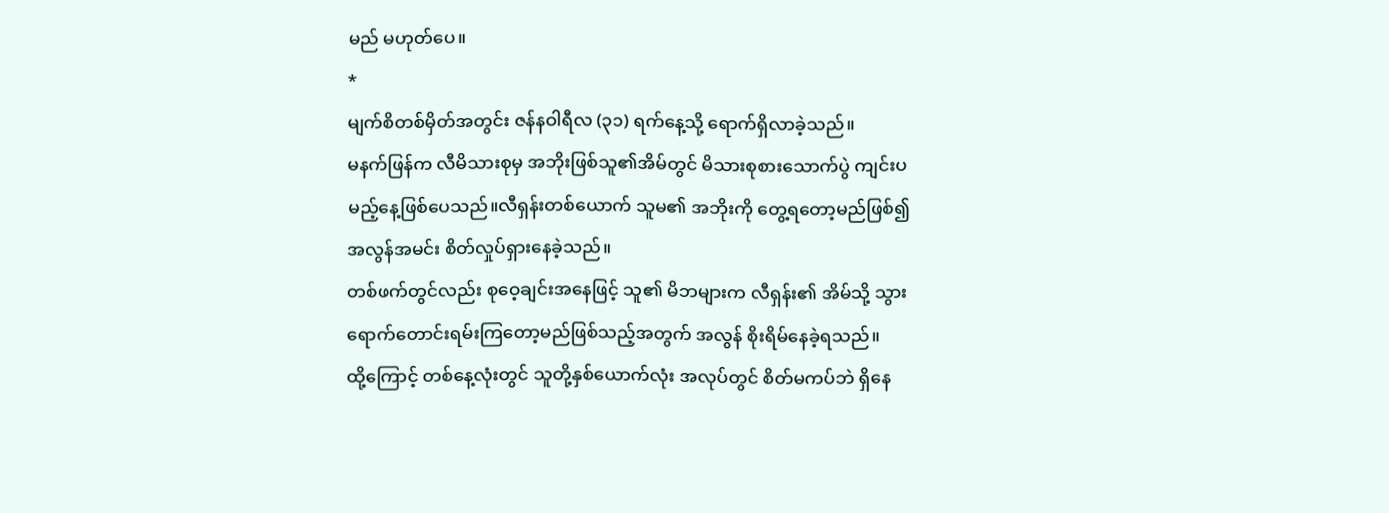မည် မဟုတ်ပေ။
*
မျက်စိတစ်မှိတ်အတွင်း ဇန်နဝါရီလ (၃၁) ရက်နေ့သို့ ရောက်ရှိလာခဲ့သည်။
မနက်ဖြန်က လီမိသားစုမှ အဘိုးဖြစ်သူ၏အိမ်တွင် မိသားစုစားသောက်ပွဲ ကျင်းပမည့်နေ့ဖြစ်ပေသည်။လီရှန်းတစ်ယောက် သူမ၏ အဘိုးကို တွေ့ရတော့မည်ဖြစ်၍ အလွန်အမင်း စိတ်လှုပ်ရှားနေခဲ့သည်။
တစ်ဖက်တွင်လည်း စုဝေ့ချင်းအနေဖြင့် သူ၏ မိဘများက လီရှန်း၏ အိမ်သို့ သွားရောက်တောင်းရမ်းကြတော့မည်ဖြစ်သည့်အတွက် အလွန် စိုးရိမ်နေခဲ့ရသည်။
ထို့ကြောင့် တစ်နေ့လုံးတွင် သူတို့နှစ်ယောက်လုံး အလုပ်တွင် စိတ်မကပ်ဘဲ ရှိနေ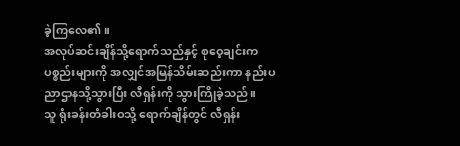ခဲ့ကြလေ၏။
အလုပ်ဆင်းချိန်သို့ရောက်သည်နှင့် စုဝေ့ချင်းက ပစ္စည်းများကို အလျှင်အမြန်သိမ်းဆည်းကာ နည်းပညာဌာနသို့သွားပြီး လီရှန်းကို သွားကြိုခဲ့သည်။
သူ ရုံးခန်းတံခါးဝသို့ ရောက်ချိန်တွင် လီရှန်း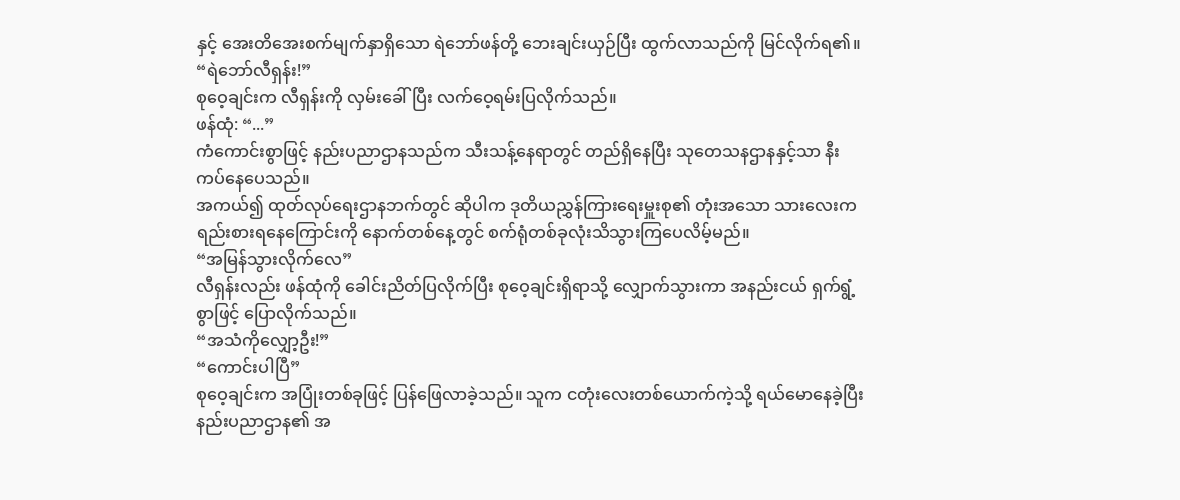နှင့် အေးတိအေးစက်မျက်နှာရှိသော ရဲဘော်ဖန်တို့ ဘေးချင်းယှဉ်ပြီး ထွက်လာသည်ကို မြင်လိုက်ရ၏။
“ရဲဘော်လီရှန်း!”
စုဝေ့ချင်းက လီရှန်းကို လှမ်းခေါ်ပြီး လက်ဝေ့ရမ်းပြလိုက်သည်။
ဖန်ထုံ: “...”
ကံကောင်းစွာဖြင့် နည်းပညာဌာနသည်က သီးသန့်နေရာတွင် တည်ရှိနေပြီး သုတေသနဌာနနှင့်သာ နီးကပ်နေပေသည်။
အကယ်၍ ထုတ်လုပ်ရေးဌာနဘက်တွင် ဆိုပါက ဒုတိယညွှန်ကြားရေးမှူးစု၏ တုံးအသော သားလေးက ရည်းစားရနေကြောင်းကို နောက်တစ်နေ့တွင် စက်ရုံတစ်ခုလုံးသိသွားကြပေလိမ့်မည်။
“အမြန်သွားလိုက်လေ”
လီရှန်းလည်း ဖန်ထုံကို ခေါင်းညိတ်ပြလိုက်ပြီး စုဝေ့ချင်းရှိရာသို့ လျှောက်သွားကာ အနည်းငယ် ရှက်ရွံ့စွာဖြင့် ပြောလိုက်သည်။
“အသံကိုလျှော့ဦး!”
“ကောင်းပါပြီ”
စုဝေ့ချင်းက အပြုံးတစ်ခုဖြင့် ပြန်ဖြေလာခဲ့သည်။ သူက ငတုံးလေးတစ်ယောက်ကဲ့သို့ ရယ်မောနေခဲ့ပြီး နည်းပညာဌာန၏ အ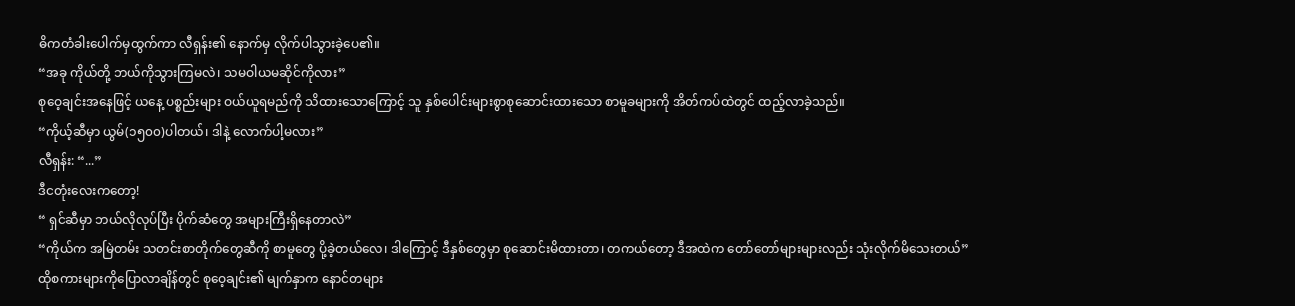ဓိကတံခါးပေါက်မှထွက်ကာ လီရှန်း၏ နောက်မှ လိုက်ပါသွားခဲ့ပေ၏။
“အခု ကိုယ်တို့ ဘယ်ကိုသွားကြမလဲ၊ သမဝါယမဆိုင်ကိုလား”
စုဝေ့ချင်းအနေဖြင့် ယနေ့ ပစ္စည်းများ ဝယ်ယူရမည်ကို သိထားသောကြောင့် သူ နှစ်ပေါင်းများစွာစုဆောင်းထားသော စာမူခများကို အိတ်ကပ်ထဲတွင် ထည့်လာခဲ့သည်။
“ကိုယ့်ဆီမှာ ယွမ်(၁၅၀၀)ပါတယ်၊ ဒါနဲ့ လောက်ပါ့မလား”
လီရှန်း: “...”
ဒီငတုံးလေးကတော့!
“ ရှင်ဆီမှာ ဘယ်လိုလုပ်ပြီး ပိုက်ဆံတွေ အများကြီးရှိနေတာလဲ”
“ကိုယ်က အမြဲတမ်း သတင်းစာတိုက်တွေဆီကို စာမူတွေ ပို့ခဲ့တယ်လေ၊ ဒါကြောင့် ဒီနှစ်တွေမှာ စုဆောင်းမိထားတာ၊ တကယ်တော့ ဒီအထဲက တော်တော်များများလည်း သုံးလိုက်မိသေးတယ်”
ထိုစကားများကိုပြောလာချိန်တွင် စုဝေ့ချင်း၏ မျက်နှာက နောင်တများ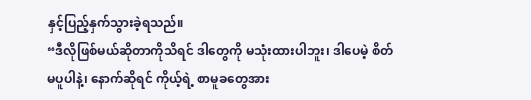နှင့်ပြည့်နှက်သွားခဲ့ရသည်။
“ဒီလိုဖြစ်မယ်ဆိုတာကိုသိရင် ဒါတွေကို မသုံးထားပါဘူး၊ ဒါပေမဲ့ စိတ်မပူပါနဲ့၊ နောက်ဆိုရင် ကိုယ့်ရဲ့ စာမူခတွေအား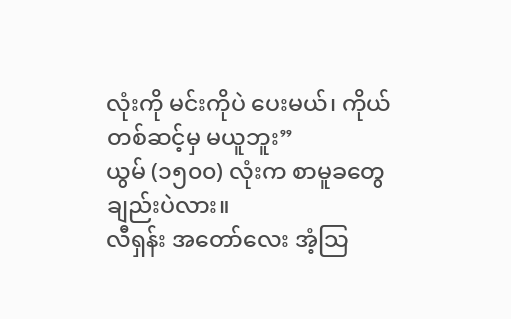လုံးကို မင်းကိုပဲ ပေးမယ်၊ ကိုယ် တစ်ဆင့်မှ မယူဘူး”
ယွမ် (၁၅၀၀) လုံးက စာမူခတွေချည်းပဲလား။
လီရှန်း အတော်လေး အံ့သြ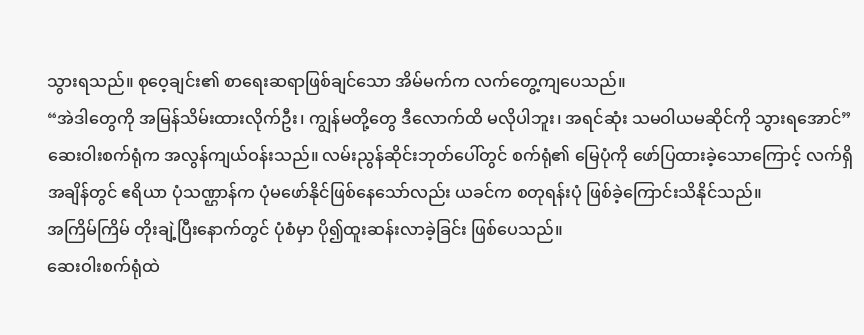သွားရသည်။ စုဝေ့ချင်း၏ စာရေးဆရာဖြစ်ချင်သော အိမ်မက်က လက်တွေ့ကျပေသည်။
“အဲဒါတွေကို အမြန်သိမ်းထားလိုက်ဦး၊ ကျွန်မတို့တွေ ဒီလောက်ထိ မလိုပါဘူး၊ အရင်ဆုံး သမဝါယမဆိုင်ကို သွားရအောင်”
ဆေးဝါးစက်ရုံက အလွန်ကျယ်ဝန်းသည်။ လမ်းညွန်ဆိုင်းဘုတ်ပေါ်တွင် စက်ရုံ၏ မြေပုံကို ဖော်ပြထားခဲ့သောကြောင့် လက်ရှိအချိန်တွင် ဧရိယာ ပုံသဏ္ဌာန်က ပုံမဖော်နိုင်ဖြစ်နေသော်လည်း ယခင်က စတုရန်းပုံ ဖြစ်ခဲ့ကြောင်းသိနိုင်သည်။
အကြိမ်ကြိမ် တိုးချဲ့ပြီးနောက်တွင် ပုံစံမှာ ပို၍ထူးဆန်းလာခဲ့ခြင်း ဖြစ်ပေသည်။
ဆေးဝါးစက်ရုံထဲ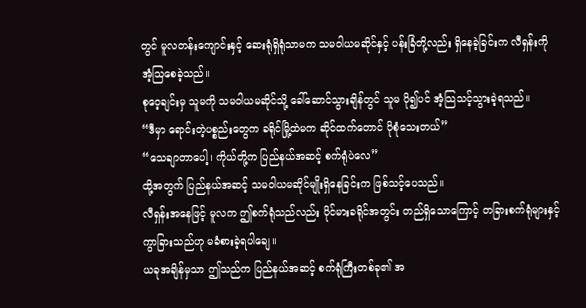တွင် မူလတန်းကျောင်းနှင့် ဆေးရုံရှိရုံသာမက သမဝါယမဆိုင်နှင့် ပန်းခြံတို့လည်း ရှိနေခဲ့ခြင်းက လီရှန်းကို အံ့သြစေခဲ့သည်။
စုဝေ့ချင်းမှ သူမကို သမဝါယမဆိုင်သို့ ခေါ်ဆောင်သွားချိန်တွင် သူမ ပို၍ပင် အံ့သြသင့်သွားခဲ့ရသည်။
“ဒီမှာ ရောင်းတဲ့ပစ္စည်းတွေက ခရိုင်မြို့ထဲမက ဆိုင်ထက်တောင် ပိုစုံသေးတယ်”
“သေချာတာပေါ့၊ ကိုယ်တို့က ပြည်နယ်အဆင့် စက်ရုံပဲလေ”
ထို့အတွက် ပြည်နယ်အဆင့် သမဝါယမဆိုင်မျိုးရှိနေခြင်းက ဖြစ်သင့်ပေသည်။
လီရှန်းအနေဖြင့် မူလက ဤစက်ရုံသည်လည်း ပိုင်မားခရိုင်အတွင်း တည်ရှိသောကြောင့် တခြားစက်ရုံများနှင့် ကွာခြားသည်ဟု မခံစားခဲ့ရပါချေ။
ယခုအချိန်မှသာ ဤသည်က ပြည်နယ်အဆင့် စက်ရုံကြီးတစ်ခု၏ အ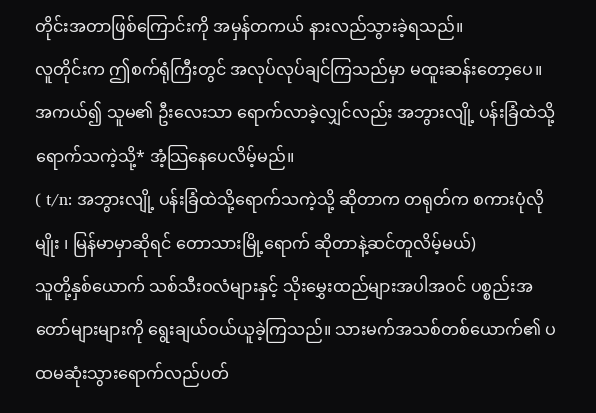တိုင်းအတာဖြစ်ကြောင်းကို အမှန်တကယ် နားလည်သွားခဲ့ရသည်။
လူတိုင်းက ဤစက်ရုံကြီးတွင် အလုပ်လုပ်ချင်ကြသည်မှာ မထူးဆန်းတော့ပေ။
အကယ်၍ သူမ၏ ဦးလေးသာ ရောက်လာခဲ့လျှင်လည်း အဘွားလျို့ ပန်းခြံထဲသို့ရောက်သကဲ့သို့* အံ့သြနေပေလိမ့်မည်။
( t/n: အဘွားလျို့ ပန်းခြံထဲသို့ရောက်သကဲ့သို့ ဆိုတာက တရုတ်က စကားပုံလိုမျိုး ၊ မြန်မာမှာဆိုရင် တောသားမြို့ရောက် ဆိုတာနဲ့ဆင်တူလိမ့်မယ်)
သူတို့နှစ်ယောက် သစ်သီးဝလံများနှင့် သိုးမွှေးထည်များအပါအဝင် ပစ္စည်းအတော်များများကို ရွေးချယ်ဝယ်ယူခဲ့ကြသည်။ သားမက်အသစ်တစ်ယောက်၏ ပထမဆုံးသွားရောက်လည်ပတ်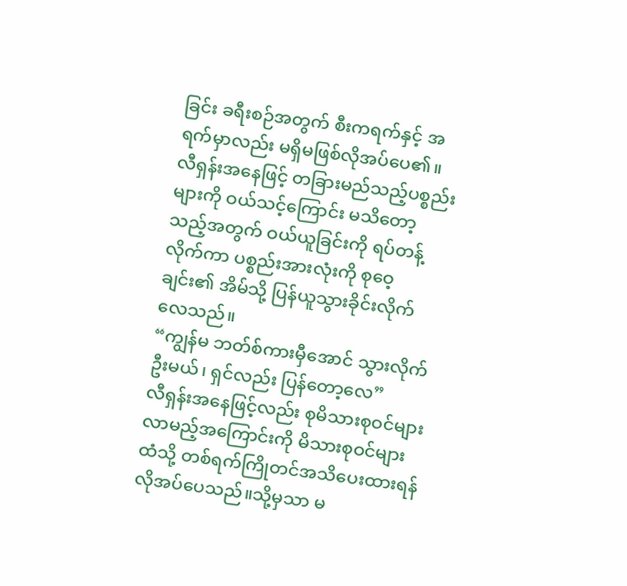ခြင်း ခရီးစဉ်အတွက် စီးကရက်နှင့် အရက်မှာလည်း မရှိမဖြစ်လိုအပ်ပေ၏။
လီရှန်းအနေဖြင့် တခြားမည်သည့်ပစ္စည်းများကို ဝယ်သင့်ကြောင်း မသိတော့သည့်အတွက် ဝယ်ယူခြင်းကို ရပ်တန့်လိုက်ကာ ပစ္စည်းအားလုံးကို စုဝေ့ချင်း၏ အိမ်သို့ ပြန်ယူသွားခိုင်းလိုက်လေသည်။
“ကျွန်မ ဘတ်စ်ကားမှီအောင် သွားလိုက်ဦးမယ်၊ ရှင်လည်း ပြန်တော့လေ”
လီရှန်းအနေဖြင့်လည်း စုမိသားစုဝင်များလာမည့်အကြောင်းကို မိသားစုဝင်များထံသို့ တစ်ရက်ကြိုတင်အသိပေးထားရန် လိုအပ်ပေသည်။သို့မှသာ မ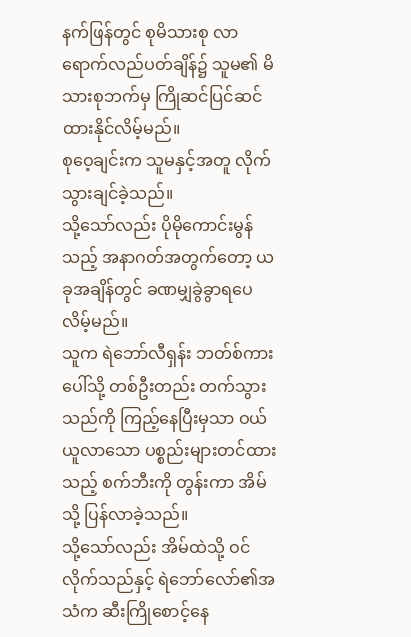နက်ဖြန်တွင် စုမိသားစု လာရောက်လည်ပတ်ချိန်၌ သူမ၏ မိသားစုဘက်မှ ကြိုဆင်ပြင်ဆင်ထားနိုင်လိမ့်မည်။
စုဝေ့ချင်းက သူမနှင့်အတူ လိုက်သွားချင်ခဲ့သည်။
သို့သော်လည်း ပိုမိုကောင်းမွန်သည့် အနာဂတ်အတွက်တော့ ယခုအချိန်တွင် ခဏမျှခွဲခွာရပေလိမ့်မည်။
သူက ရဲဘော်လီရှန်း ဘတ်စ်ကားပေါ်သို့ တစ်ဦးတည်း တက်သွားသည်ကို ကြည့်နေပြီးမှသာ ဝယ်ယူလာသော ပစ္စည်းများတင်ထားသည့် စက်ဘီးကို တွန်းကာ အိမ်သို့ ပြန်လာခဲ့သည်။
သို့သော်လည်း အိမ်ထဲသို့ ဝင်လိုက်သည်နှင့် ရဲဘော်လော်၏အသံက ဆီးကြိုစောင့်နေ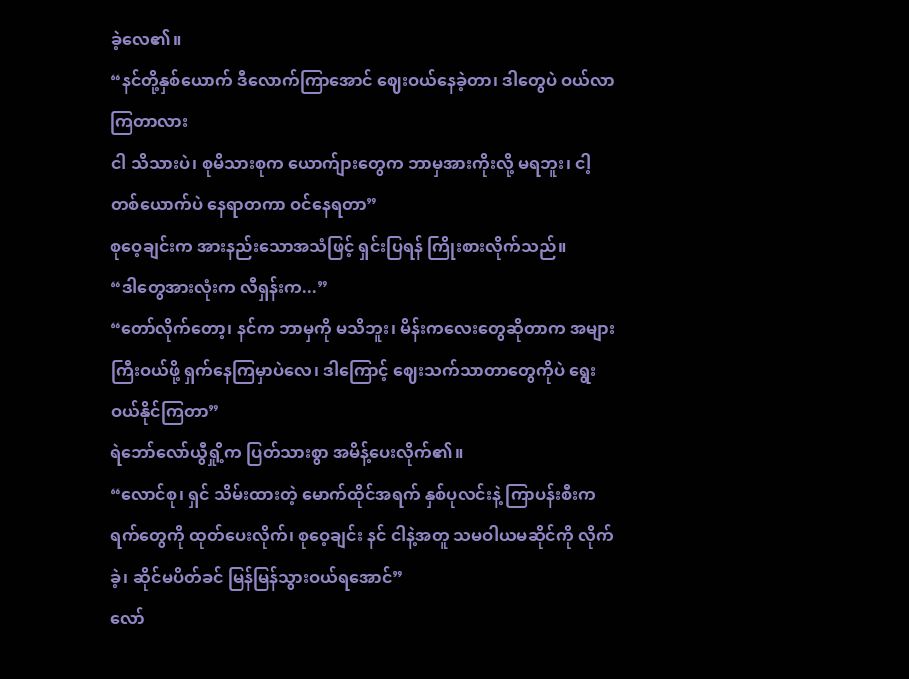ခဲ့လေ၏။
“နင်တို့နှစ်ယောက် ဒီလောက်ကြာအောင် ဈေးဝယ်နေခဲ့တာ၊ ဒါတွေပဲ ဝယ်လာကြတာလား
ငါ သိသားပဲ၊ စုမိသားစုက ယောက်ျားတွေက ဘာမှအားကိုးလို့ မရဘူး၊ ငါ့တစ်ယောက်ပဲ နေရာတကာ ဝင်နေရတာ”
စုဝေ့ချင်းက အားနည်းသောအသံဖြင့် ရှင်းပြရန် ကြိုးစားလိုက်သည်။
“ဒါတွေအားလုံးက လီရှန်းက...”
“တော်လိုက်တော့၊ နင်က ဘာမှကို မသိဘူး၊ မိန်းကလေးတွေဆိုတာက အများကြီးဝယ်ဖို့ ရှက်နေကြမှာပဲလေ၊ ဒါကြောင့် ဈေးသက်သာတာတွေကိုပဲ ရွေးဝယ်နိုင်ကြတာ”
ရဲဘော်လော်ယွီရှို့က ပြတ်သားစွာ အမိန့်ပေးလိုက်၏။
“လောင်စု၊ ရှင် သိမ်းထားတဲ့ မောက်ထိုင်အရက် နှစ်ပုလင်းနဲ့ ကြာပန်းစီးကရက်တွေကို ထုတ်ပေးလိုက်၊ စုဝေ့ချင်း နင် ငါနဲ့အတူ သမဝါယမဆိုင်ကို လိုက်ခဲ့၊ ဆိုင်မပိတ်ခင် မြန်မြန်သွားဝယ်ရအောင်”
လော်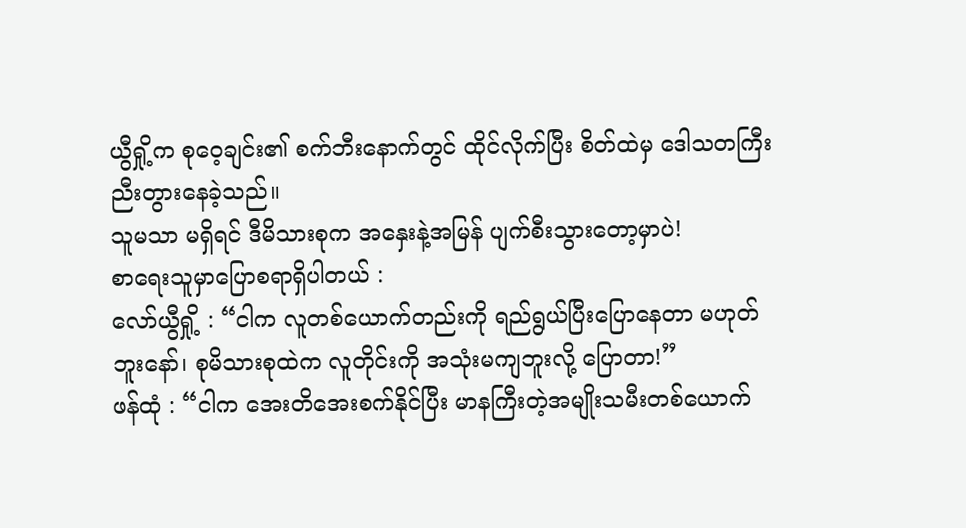ယွီရှို့က စုဝေ့ချင်း၏ စက်ဘီးနောက်တွင် ထိုင်လိုက်ပြီး စိတ်ထဲမှ ဒေါသတကြီးညီးတွားနေခဲ့သည်။
သူမသာ မရှိရင် ဒီမိသားစုက အနှေးနဲ့အမြန် ပျက်စီးသွားတော့မှာပဲ!
စာရေးသူမှာပြောစရာရှိပါတယ် :
လော်ယွီရှို့ : “ငါက လူတစ်ယောက်တည်းကို ရည်ရွယ်ပြီးပြောနေတာ မဟုတ်ဘူးနော်၊ စုမိသားစုထဲက လူတိုင်းကို အသုံးမကျဘူးလို့ ပြောတာ!”
ဖန်ထုံ : “ငါက အေးတိအေးစက်နိုင်ပြီး မာနကြီးတဲ့အမျိုးသမီးတစ်ယောက်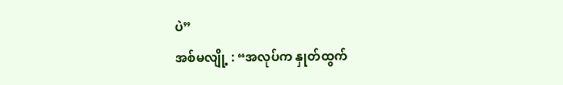ပဲ”
အစ်မလျို့ : “အလုပ်က နှုတ်ထွက်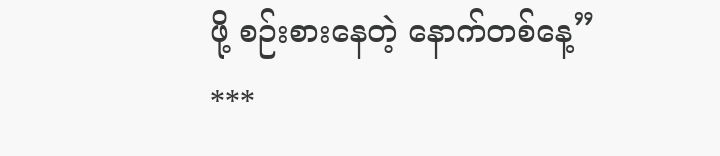ဖို့ စဉ်းစားနေတဲ့ နောက်တစ်နေ့”
***